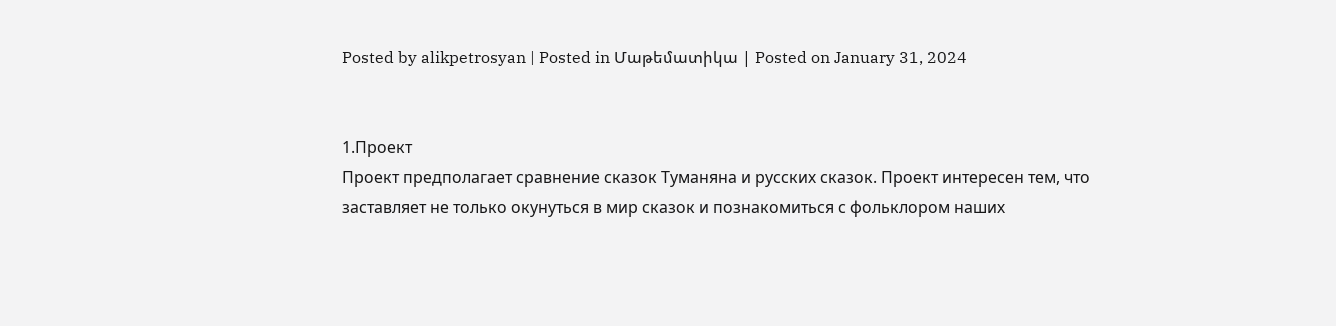Posted by alikpetrosyan | Posted in Մաթեմատիկա | Posted on January 31, 2024


1.Проект
Проект предполагает сравнение сказок Туманяна и русских сказок. Проект интересен тем, что заставляет не только окунуться в мир сказок и познакомиться с фольклором наших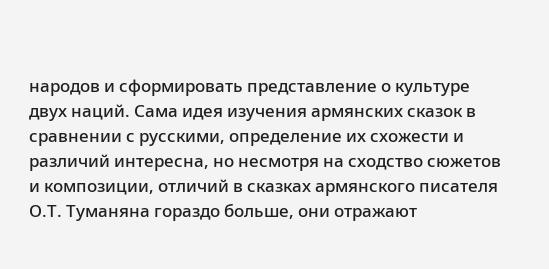народов и сформировать представление о культуре двух наций. Сама идея изучения армянских сказок в сравнении с русскими, определение их схожести и различий интересна, но несмотря на сходство сюжетов и композиции, отличий в сказках армянского писателя О.Т. Туманяна гораздо больше, они отражают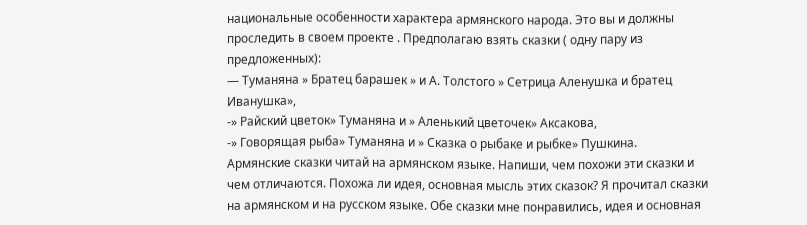национальные особенности характера армянского народа. Это вы и должны проследить в своем проекте . Предполагаю взять сказки ( одну пару из предложенных):
— Туманяна » Братец барашек » и А. Толстого » Сетрица Аленушка и братец Иванушка»,
-» Райский цветок» Туманяна и » Аленький цветочек» Аксакова,
-» Говорящая рыба» Туманяна и » Сказка о рыбаке и рыбке» Пушкина.
Армянские сказки читай на армянском языке. Напиши, чем похожи эти сказки и чем отличаются. Похожа ли идея, основная мысль этих сказок? Я прочитал сказки на армянском и на русском языке. Обе сказки мне понравились, идея и основная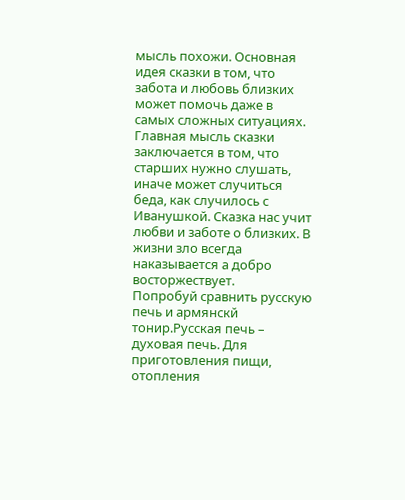мысль похожи. Основная идея сказки в том, что забота и любовь близких может помочь даже в самых сложных ситуациях. Главная мысль сказки заключается в том, что старших нужно слушать, иначе может случиться беда, как случилось с Иванушкой. Сказка нас учит любви и заботе о близких. В жизни зло всегда наказывается а добро восторжествует.
Попробуй сравнить русскую печь и армянскй тонир.Русская печь – духовая печь. Для приготовления пищи, отопления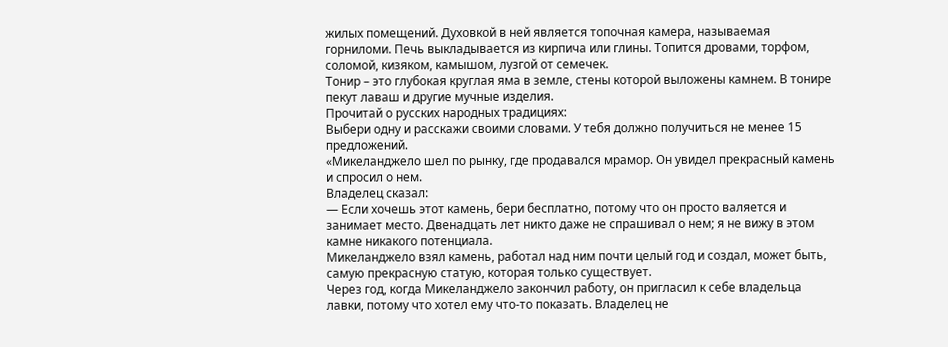жилых помещений. Духовкой в ней является топочная камера, называемая горниломи. Печь выкладывается из кирпича или глины. Топится дровами, торфом, соломой, кизяком, камышом, лузгой от семечек.
Тонир – это глубокая круглая яма в земле, стены которой выложены камнем. В тонире пекут лаваш и другие мучные изделия.
Прочитай о русских народных традициях:
Выбери одну и расскажи своими словами. У тебя должно получиться не менее 15 предложений.
«Микеланджело шел по рынку, где продавался мрамор. Он увидел прекрасный камень и спросил о нем.
Владелец сказал:
— Если хочешь этот камень, бери бесплатно, потому что он просто валяется и занимает место. Двенадцать лет никто даже не спрашивал о нем; я не вижу в этом камне никакого потенциала.
Микеланджело взял камень, работал над ним почти целый год и создал, может быть, самую прекрасную статую, которая только существует.
Через год, когда Микеланджело закончил работу, он пригласил к себе владельца лавки, потому что хотел ему что-то показать. Владелец не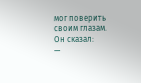мог поверить своим глазам. Он сказал:
—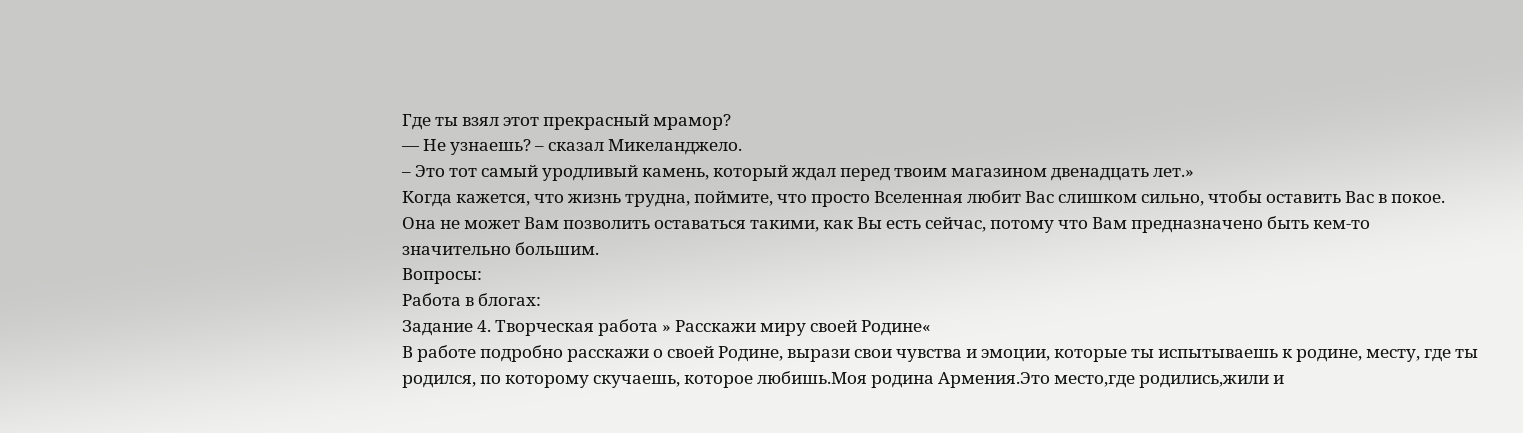Где ты взял этот прекрасный мрамор?
— Не узнаешь? – сказал Микеланджело.
– Это тот самый уродливый камень, который ждал перед твоим магазином двенадцать лет.»
Когда кажется, что жизнь трудна, поймите, что просто Вселенная любит Вас слишком сильно, чтобы оставить Вас в покое. Она не может Вам позволить оставаться такими, как Вы есть сейчас, потому что Вам предназначено быть кем-то значительно большим.
Вопросы:
Работа в блогах:
Задание 4. Творческая работа » Расскажи миру своей Родине«
В работе подробно расскажи о своей Родине, вырази свои чувства и эмоции, которые ты испытываешь к родине, месту, где ты родился, по которому скучаешь, которое любишь.Моя родина Армения.Это место,где родились,жили и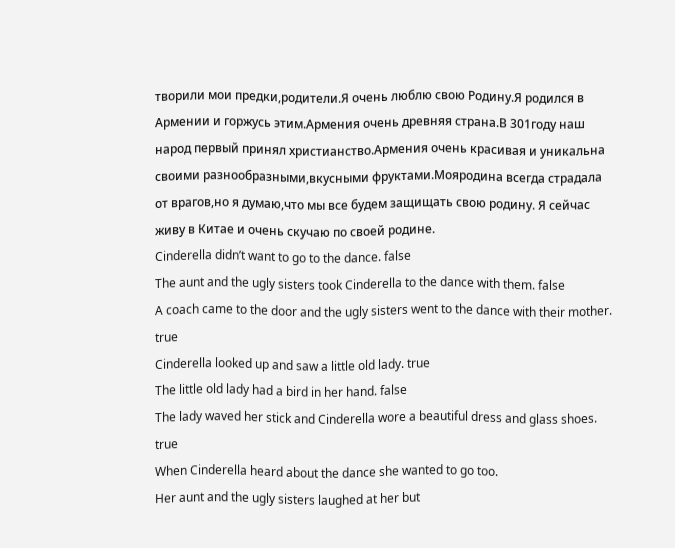творили мои предки,родители.Я очень люблю свою Родину.Я родился в Армении и горжусь этим.Армения очень древняя страна.В 301году наш народ первый принял христианство.Армения очень красивая и уникальна своими разнообразными,вкусными фруктами.Мояродина всегда страдала от врагов,но я думаю,что мы все будем защищать свою родину. Я сейчас живу в Китае и очень скучаю по своей родине.
Cinderella didn’t want to go to the dance. false
The aunt and the ugly sisters took Cinderella to the dance with them. false
A coach came to the door and the ugly sisters went to the dance with their mother. true
Cinderella looked up and saw a little old lady. true
The little old lady had a bird in her hand. false
The lady waved her stick and Cinderella wore a beautiful dress and glass shoes. true
When Cinderella heard about the dance she wanted to go too.
Her aunt and the ugly sisters laughed at her but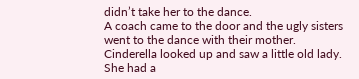didn’t take her to the dance.
A coach came to the door and the ugly sisters went to the dance with their mother.
Cinderella looked up and saw a little old lady.
She had a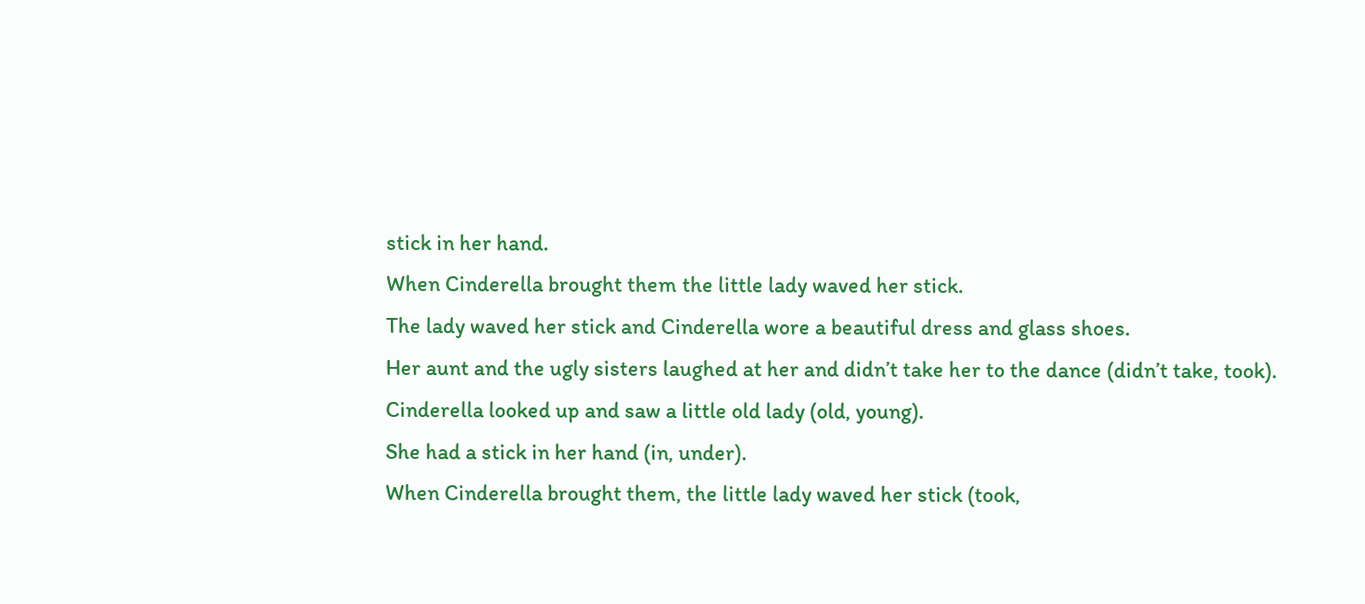stick in her hand.
When Cinderella brought them the little lady waved her stick.
The lady waved her stick and Cinderella wore a beautiful dress and glass shoes.
Her aunt and the ugly sisters laughed at her and didn’t take her to the dance (didn’t take, took).
Cinderella looked up and saw a little old lady (old, young).
She had a stick in her hand (in, under).
When Cinderella brought them, the little lady waved her stick (took,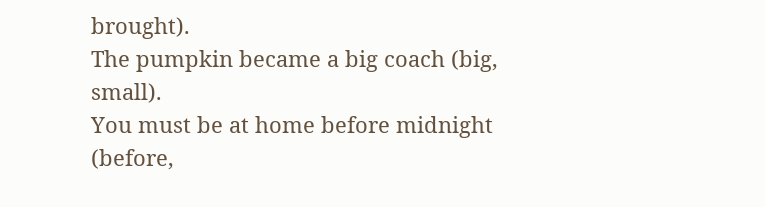brought).
The pumpkin became a big coach (big, small).
You must be at home before midnight (before,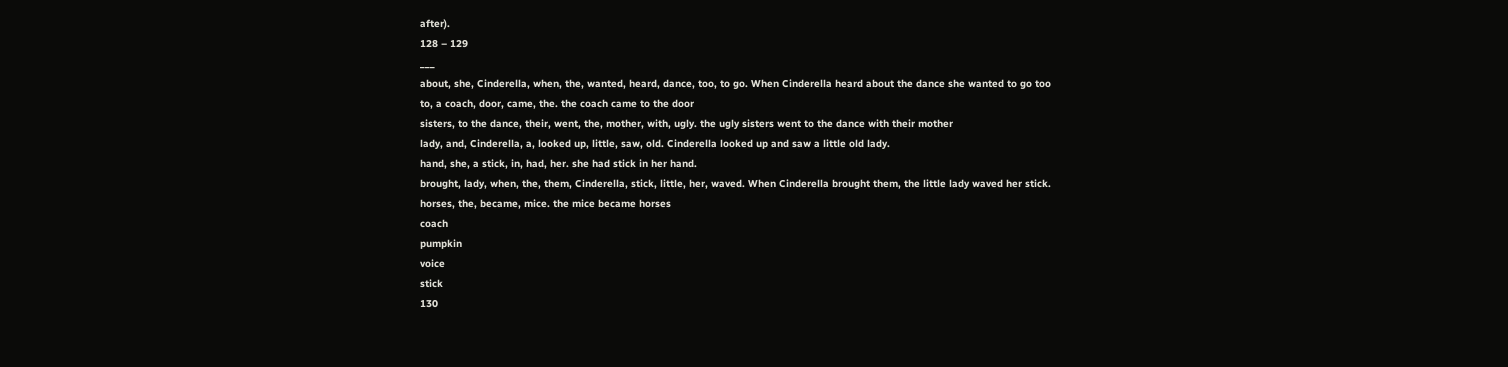after).
128 – 129
___
about, she, Cinderella, when, the, wanted, heard, dance, too, to go. When Cinderella heard about the dance she wanted to go too
to, a coach, door, came, the. the coach came to the door
sisters, to the dance, their, went, the, mother, with, ugly. the ugly sisters went to the dance with their mother
lady, and, Cinderella, a, looked up, little, saw, old. Cinderella looked up and saw a little old lady.
hand, she, a stick, in, had, her. she had stick in her hand.
brought, lady, when, the, them, Cinderella, stick, little, her, waved. When Cinderella brought them, the little lady waved her stick.
horses, the, became, mice. the mice became horses
coach
pumpkin
voice
stick
130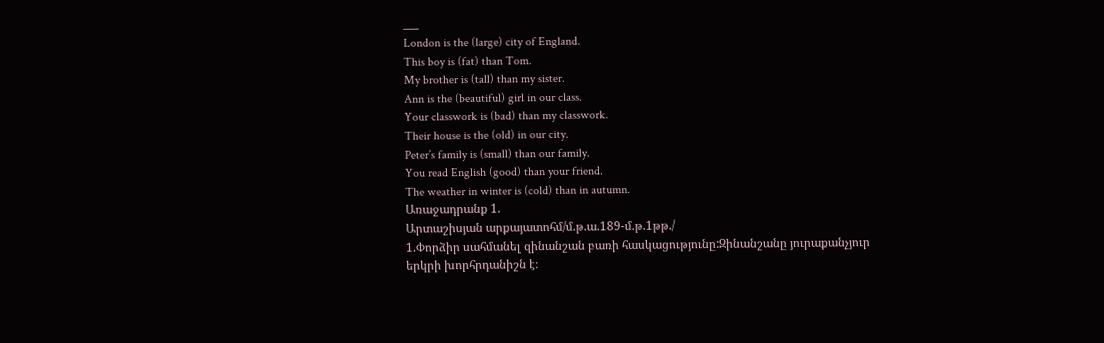___
London is the (large) city of England.
This boy is (fat) than Tom.
My brother is (tall) than my sister.
Ann is the (beautiful) girl in our class.
Your classwork is (bad) than my classwork.
Their house is the (old) in our city.
Peter’s family is (small) than our family.
You read English (good) than your friend.
The weather in winter is (cold) than in autumn.
Առաջադրանք 1.
Արտաշիսյան արքայատոհմ/մ.թ.ա.189-մ.թ.1թթ./
1.Փորձիր սահմանել զինանշան բառի հասկացությունը:Զինանշանը յուրաքանչյուր երկրի խորհրդանիշն է։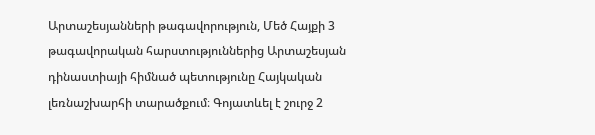Արտաշեսյանների թագավորություն, Մեծ Հայքի 3 թագավորական հարստություններից Արտաշեսյան դինաստիայի հիմնած պետությունը Հայկական լեռնաշխարհի տարածքում։ Գոյատևել է շուրջ 2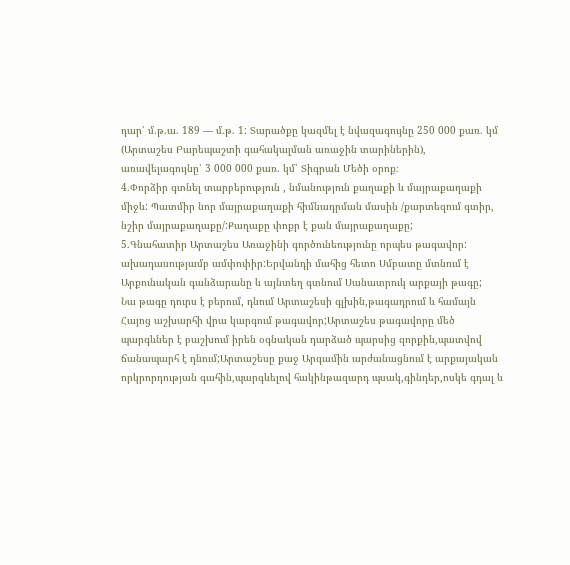դար՝ մ.թ.ա. 189 — մ.թ. 1: Տարածքը կազմել է նվազագույնը 250 000 քառ. կմ (Արտաշես Բարեպաշտի գահակալման առաջին տարիներին), առավելագույնը՝ 3 000 000 քառ. կմ՝ Տիգրան Մեծի օրոք։
4.Փորձիր գտնել տարբերություն , նմանություն քաղաքի և մայրաքաղաքի միջև: Պատմիր նոր մայրաքաղաքի հիմնադրման մասին /քարտեզում գտիր, նշիր մայրաքաղաքը/:Քաղաքը փոքր է քան մայրաքաղաքը;
5.Գնահատիր Արտաշես Առաջինի գործունեությունը որպես թագավոր:
ախադասությամբ ամփոփիր:Երվանդի մահից հետո Սմբատը մտնում է
Արքունական գանձարանը և այնտեղ գտնում Սանատրուկ արքայի թագը;
Նա թագը դուրս է բերում, դնում Արտաշեսի գլխին,թագադրում և համայն Հայոց աշխարհի վրա կարգում թագավոր;Արտաշես թագավորը մեծ պարգևներ է բաշխում իրեն օգնական դարձած պարսից զորքին,պատվով ճանապարհ է դնում;Արտաշեսը քաջ Արգամին արժանացնում է արքայական որկրորդության գահին,պարգևելով հակինթազարդ պսակ,գինդեր,ոսկե գդալ և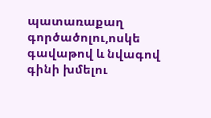պատառաքաղ գործածոլու,ոսկե գավաթով և նվագով գինի խմելու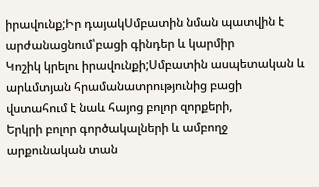իրավունք;Իր դայակՍմբատին նման պատվին է արժանացնում՝բացի գինդեր և կարմիր
Կոշիկ կրելու իրավունքի;Սմբատին ասպետական և արևմտյան հրամանատրությունից բացի վստահում է նաև հայոց բոլոր զորքերի,
Երկրի բոլոր գործակալների և ամբողջ արքունական տան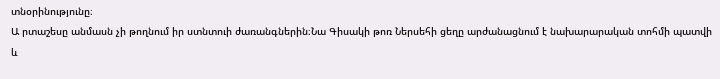տնօրինությունը։
Ա րտաշեսը անմասն չի թողնում իր ստնտուի ժառանգներին։Նա Գիսակի թոռ Ներսեհի ցեղը արժանացնում է նախարարական տոհմի պատվի և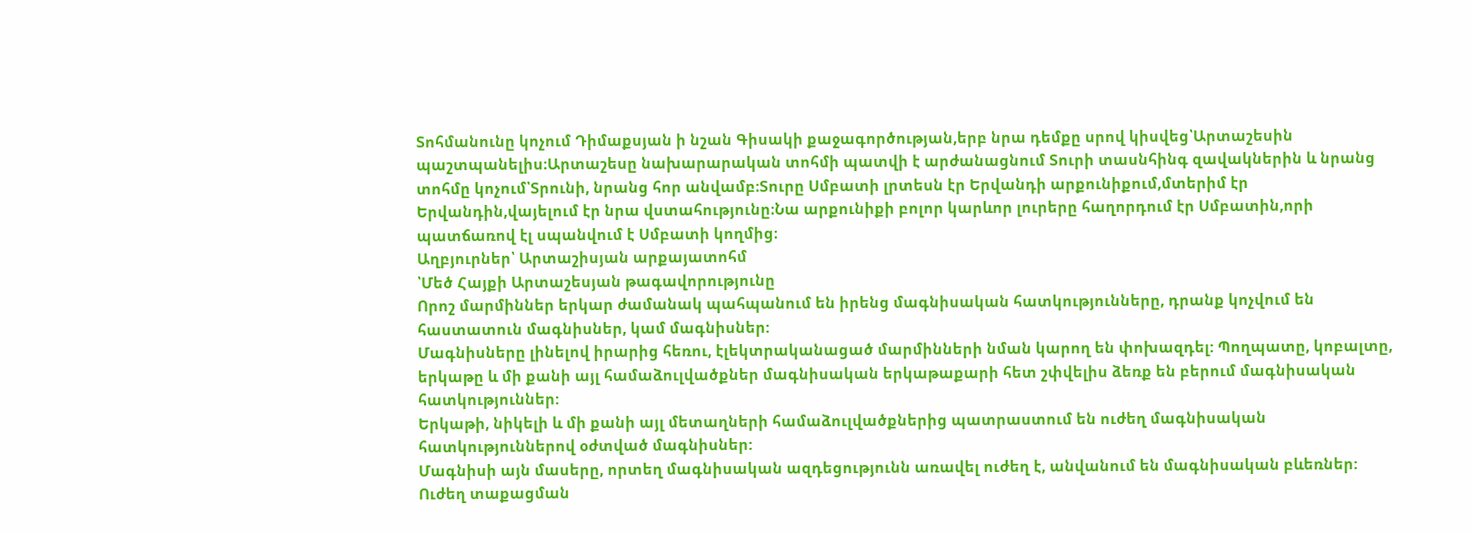Տոհմանունը կոչում Դիմաքսյան ի նշան Գիսակի քաջագործության,երբ նրա դեմքը սրով կիսվեց՝Արտաշեսին պաշտպանելիս։Արտաշեսը նախարարական տոհմի պատվի է արժանացնում Տուրի տասնհինգ զավակներին և նրանց տոհմը կոչում՝Տրունի, նրանց հոր անվամբ։Տուրը Սմբատի լրտեսն էր Երվանդի արքունիքում,մտերիմ էր Երվանդին,վայելում էր նրա վստահությունը։Նա արքունիքի բոլոր կարևոր լուրերը հաղորդում էր Սմբատին,որի պատճառով էլ սպանվում է Սմբատի կողմից։
Աղբյուրներ՝ Արտաշիսյան արքայատոհմ
՝Մեծ Հայքի Արտաշեսյան թագավորությունը
Որոշ մարմիններ երկար ժամանակ պահպանում են իրենց մագնիսական հատկությունները, դրանք կոչվում են հաստատուն մագնիսներ, կամ մագնիսներ:
Մագնիսները լինելով իրարից հեռու, էլեկտրականացած մարմինների նման կարող են փոխազդել: Պողպատը, կոբալտը, երկաթը և մի քանի այլ համաձուլվածքներ մագնիսական երկաթաքարի հետ շփվելիս ձեռք են բերում մագնիսական հատկություններ:
Երկաթի, նիկելի և մի քանի այլ մետաղների համաձուլվածքներից պատրաստում են ուժեղ մագնիսական հատկություններով օժտված մագնիսներ:
Մագնիսի այն մասերը, որտեղ մագնիսական ազդեցությունն առավել ուժեղ է, անվանում են մագնիսական բևեռներ:
Ուժեղ տաքացման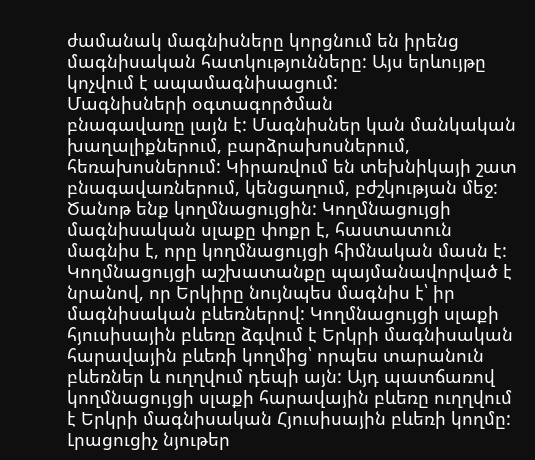ժամանակ մագնիսները կորցնում են իրենց մագնիսական հատկությունները: Այս երևույթը կոչվում է ապամագնիսացում:
Մագնիսների օգտագործման
բնագավառը լայն է: Մագնիսներ կան մանկական խաղալիքներում, բարձրախոսներում, հեռախոսներում: Կիրառվում են տեխնիկայի շատ բնագավառներում, կենցաղում, բժշկության մեջ:
Ծանոթ ենք կողմնացույցին: Կողմնացույցի մագնիսական սլաքը փոքր է, հաստատուն մագնիս է, որը կողմնացույցի հիմնական մասն է: Կողմնացույցի աշխատանքը պայմանավորված է նրանով, որ Երկիրը նույնպես մագնիս է՝ իր մագնիսական բևեռներով: Կողմնացույցի սլաքի հյուսիսային բևեռը ձգվում է Երկրի մագնիսական հարավային բևեռի կողմից՝ որպես տարանուն բևեռներ և ուղղվում դեպի այն: Այդ պատճառով կողմնացույցի սլաքի հարավային բևեռը ուղղվում է Երկրի մագնիսական Հյուսիսային բևեռի կողմը:
Լրացուցիչ նյութեր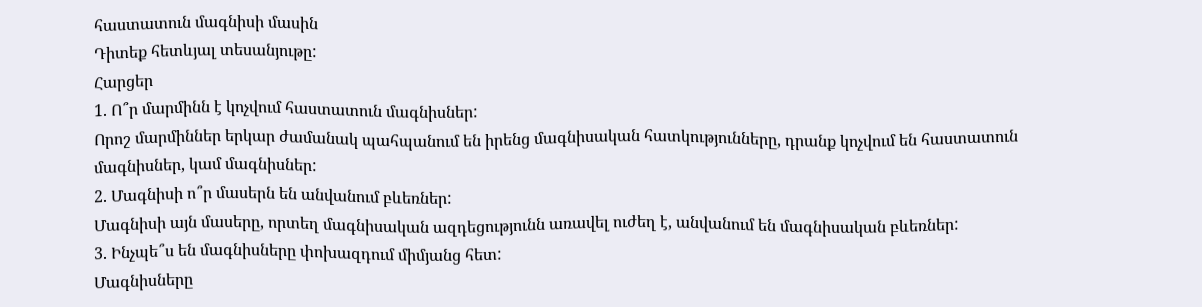հաստատուն մագնիսի մասին
Դիտեք հետևյալ տեսանյութը:
Հարցեր
1. Ո՞ր մարմինն է կոչվում հաստատուն մագնիսներ:
Որոշ մարմիններ երկար ժամանակ պահպանում են իրենց մագնիսական հատկությունները, դրանք կոչվում են հաստատուն մագնիսներ, կամ մագնիսներ:
2. Մագնիսի ո՞ր մասերն են անվանում բևեռներ:
Մագնիսի այն մասերը, որտեղ մագնիսական ազդեցությունն առավել ուժեղ է, անվանում են մագնիսական բևեռներ:
3. Ինչպե՞ս են մագնիսները փոխազդում միմյանց հետ:
Մագնիսները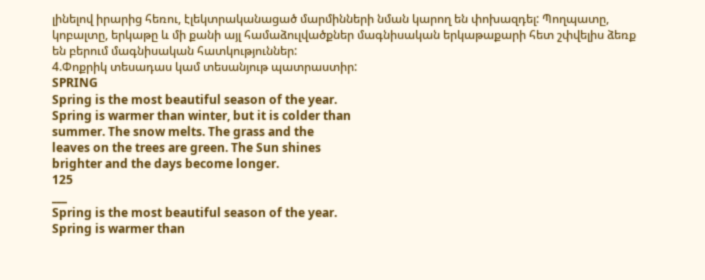լինելով իրարից հեռու, էլեկտրականացած մարմինների նման կարող են փոխազդել: Պողպատը, կոբալտը, երկաթը և մի քանի այլ համաձուլվածքներ մագնիսական երկաթաքարի հետ շփվելիս ձեռք են բերում մագնիսական հատկություններ:
4.Փոքրիկ տեսադաս կամ տեսանյութ պատրաստիր:
SPRING
Spring is the most beautiful season of the year.
Spring is warmer than winter, but it is colder than
summer. The snow melts. The grass and the
leaves on the trees are green. The Sun shines
brighter and the days become longer.
125
___
Spring is the most beautiful season of the year.
Spring is warmer than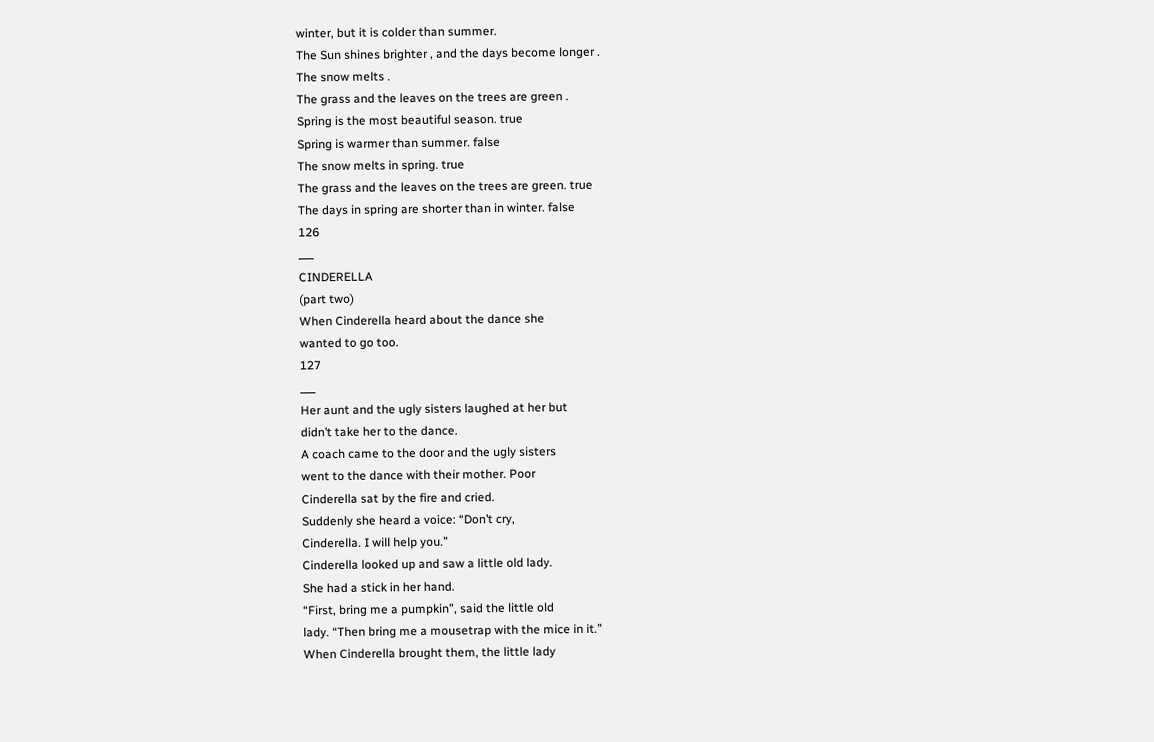winter, but it is colder than summer.
The Sun shines brighter , and the days become longer .
The snow melts .
The grass and the leaves on the trees are green .
Spring is the most beautiful season. true
Spring is warmer than summer. false
The snow melts in spring. true
The grass and the leaves on the trees are green. true
The days in spring are shorter than in winter. false
126
___
CINDERELLA
(part two)
When Cinderella heard about the dance she
wanted to go too.
127
___
Her aunt and the ugly sisters laughed at her but
didn’t take her to the dance.
A coach came to the door and the ugly sisters
went to the dance with their mother. Poor
Cinderella sat by the fire and cried.
Suddenly she heard a voice: “Don’t cry,
Cinderella. I will help you.”
Cinderella looked up and saw a little old lady.
She had a stick in her hand.
“First, bring me a pumpkin”, said the little old
lady. “Then bring me a mousetrap with the mice in it.”
When Cinderella brought them, the little lady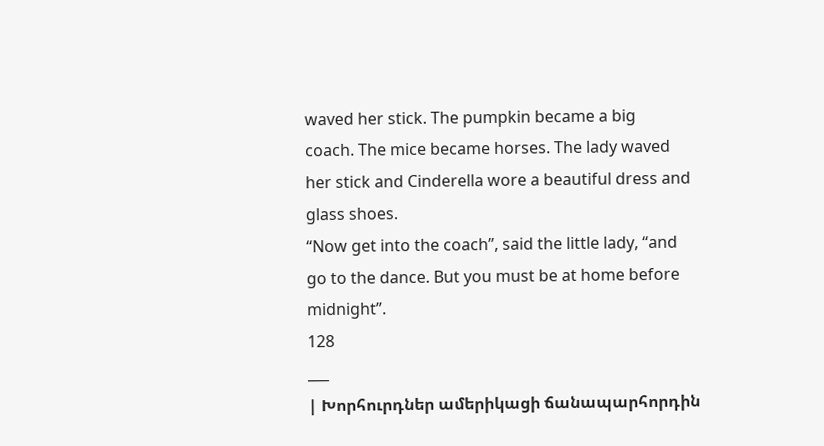waved her stick. The pumpkin became a big
coach. The mice became horses. The lady waved
her stick and Cinderella wore a beautiful dress and
glass shoes.
“Now get into the coach”, said the little lady, “and
go to the dance. But you must be at home before
midnight”.
128
___
| Խորհուրդներ ամերիկացի ճանապարհորդին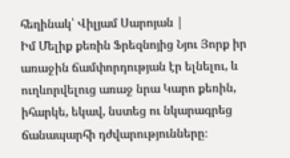հեղինակ՝ Վիլյամ Սարոյան |
Իմ Մելիք քեռին Ֆրեզնոյից Նյու Յորք իր առաջին ճամփորդության էր ելնելու, և ուղևորվելուց առաջ նրա Կարո քեռին, իհարկե, եկավ, նստեց ու նկարագրեց ճանապարհի դժվարությունները։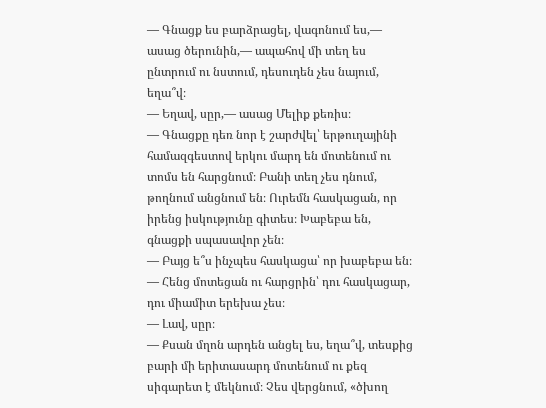— Գնացք ես բարձրացել, վագոնում ես,— ասաց ծերունին,— ապահով մի տեղ ես ընտրում ու նստում, դեսուդեն չես նայում, եղա՞վ։
— Եղավ, սըր,— ասաց Մելիք քեռիս։
— Գնացքը դեռ նոր է շարժվել՝ երթուղայինի համազգեստով երկու մարդ են մոտենում ու տոմս են հարցնում։ Բանի տեղ չես դնում, թողնում անցնում են։ Ուրեմն հասկացան, որ իրենց իսկությունը գիտես։ Խաբեբա են, գնացքի սպասավոր չեն։
— Բայց ե՞ս ինչպես հասկացա՝ որ խաբեբա են։
— Հենց մոտեցան ու հարցրին՝ դու հասկացար, դու միամիտ երեխա չես։
— Լավ, սըր։
— Քսան մղոն արդեն անցել ես, եղա՞վ, տեսքից բարի մի երիտասարդ մոտենում ու քեզ սիգարետ է մեկնում։ Չես վերցնում, «ծխող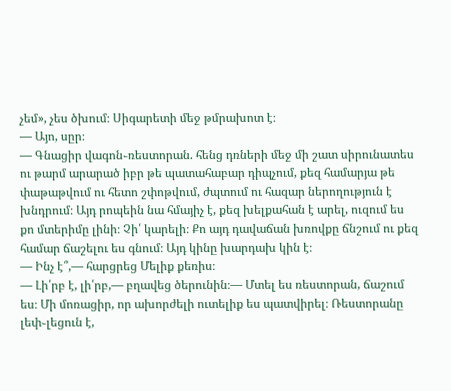չեմ», չես ծխում։ Սիգարետի մեջ թմրախոտ է։
— Այո, սըր։
— Գնացիր վագոն֊ռեստորան. հենց դռների մեջ մի շատ սիրունատես ու թարմ արարած իբր թե պատահաբար դիպչում, քեզ համարյա թե փաթաթվում ու հետո շփոթվում, ժպտում ու հազար ներողություն է խնդրում։ Այդ րոպեին նա հմայիչ է, քեզ խելքահան է արել, ուզում ես քո մտերիմը լինի։ Չի՛ կարելի։ Քո այդ դավաճան խռովքը ճնշում ու քեզ համար ճաշելու ես գնում։ Այդ կինը խարդախ կին է։
— Ինչ է՞,— հարցրեց Մելիք քեռիս։
— Լի՛րբ է, լի՛րբ,— բղավեց ծերունին։— Մտել ես ռեստորան, ճաշում ես։ Մի մոռացիր, որ ախորժելի ուտելիք ես պատվիրել։ Ռեստորանը լեփ֊լեցուն է,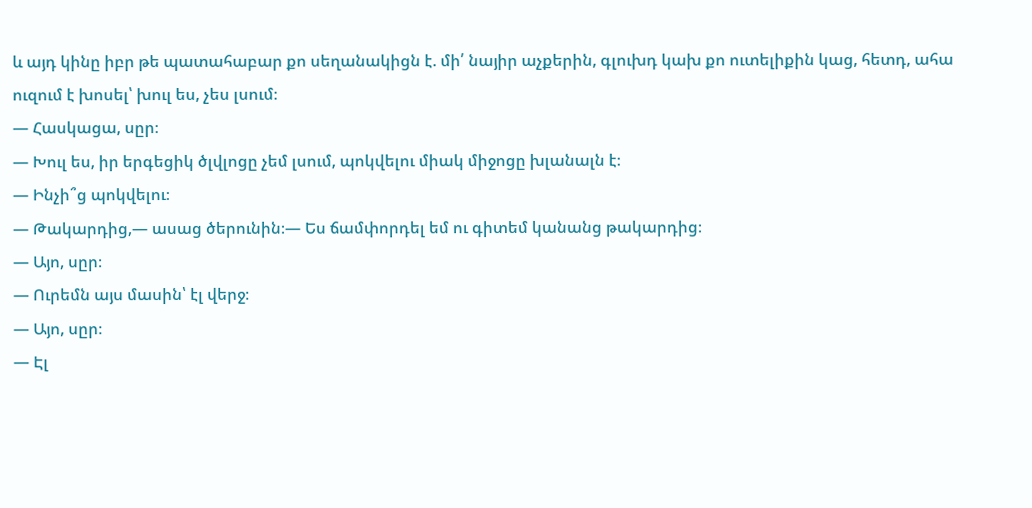և այդ կինը իբր թե պատահաբար քո սեղանակիցն է. մի՛ նայիր աչքերին, գլուխդ կախ քո ուտելիքին կաց, հետդ, ահա ուզում է խոսել՝ խուլ ես, չես լսում։
— Հասկացա, սըր։
— Խուլ ես, իր երգեցիկ ծլվլոցը չեմ լսում, պոկվելու միակ միջոցը խլանալն է։
— Ինչի՞ց պոկվելու։
— Թակարդից,— ասաց ծերունին։— Ես ճամփորդել եմ ու գիտեմ կանանց թակարդից։
— Այո, սըր։
— Ուրեմն այս մասին՝ էլ վերջ։
— Այո, սըր։
— Էլ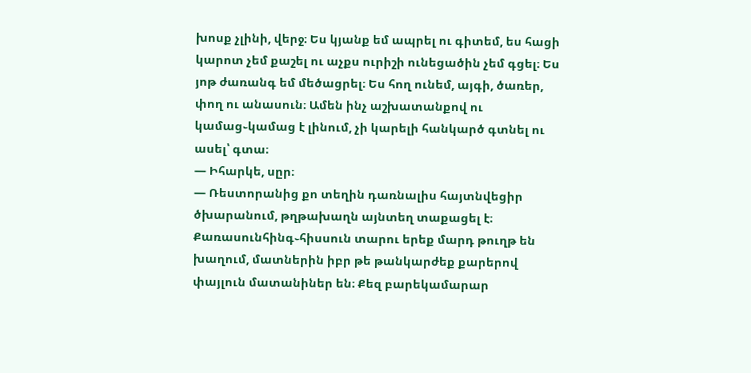խոսք չլինի, վերջ։ Ես կյանք եմ ապրել ու գիտեմ, ես հացի կարոտ չեմ քաշել ու աչքս ուրիշի ունեցածին չեմ գցել։ Ես յոթ ժառանգ եմ մեծացրել։ Ես հող ունեմ, այգի, ծառեր, փող ու անասուն։ Ամեն ինչ աշխատանքով ու կամաց֊կամաց է լինում, չի կարելի հանկարծ գտնել ու ասել՝ գտա։
— Իհարկե, սըր։
— Ռեստորանից քո տեղին դառնալիս հայտնվեցիր ծխարանում, թղթախաղն այնտեղ տաքացել է։ Քառասունհինգ֊հիսսուն տարու երեք մարդ թուղթ են խաղում, մատներին իբր թե թանկարժեք քարերով փայլուն մատանիներ են։ Քեզ բարեկամարար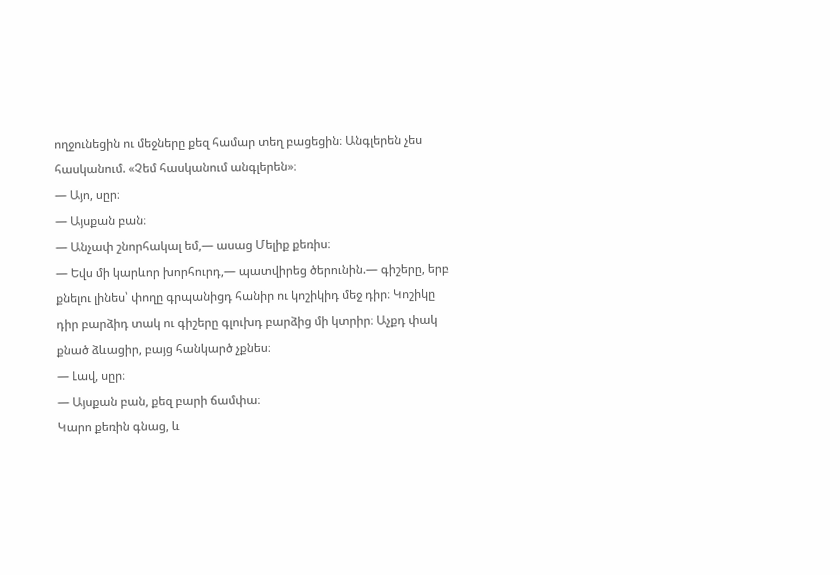ողջունեցին ու մեջները քեզ համար տեղ բացեցին։ Անգլերեն չես հասկանում. «Չեմ հասկանում անգլերեն»։
— Այո, սըր։
— Այսքան բան։
— Անչափ շնորհակալ եմ,— ասաց Մելիք քեռիս։
— Եվս մի կարևոր խորհուրդ,— պատվիրեց ծերունին.— գիշերը, երբ քնելու լինես՝ փողը գրպանիցդ հանիր ու կոշիկիդ մեջ դիր։ Կոշիկը դիր բարձիդ տակ ու գիշերը գլուխդ բարձից մի կտրիր։ Աչքդ փակ քնած ձևացիր, բայց հանկարծ չքնես։
— Լավ, սըր։
— Այսքան բան, քեզ բարի ճամփա։
Կարո քեռին գնաց, և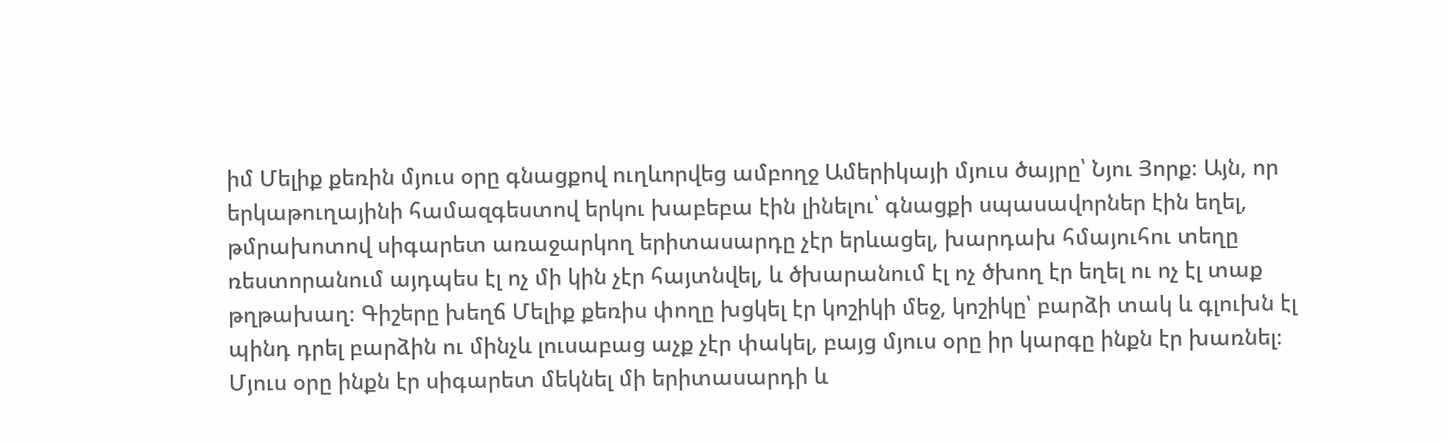իմ Մելիք քեռին մյուս օրը գնացքով ուղևորվեց ամբողջ Ամերիկայի մյուս ծայրը՝ Նյու Յորք։ Այն, որ երկաթուղայինի համազգեստով երկու խաբեբա էին լինելու՝ գնացքի սպասավորներ էին եղել, թմրախոտով սիգարետ առաջարկող երիտասարդը չէր երևացել, խարդախ հմայուհու տեղը ռեստորանում այդպես էլ ոչ մի կին չէր հայտնվել, և ծխարանում էլ ոչ ծխող էր եղել ու ոչ էլ տաք թղթախաղ։ Գիշերը խեղճ Մելիք քեռիս փողը խցկել էր կոշիկի մեջ, կոշիկը՝ բարձի տակ և գլուխն էլ պինդ դրել բարձին ու մինչև լուսաբաց աչք չէր փակել, բայց մյուս օրը իր կարգը ինքն էր խառնել։
Մյուս օրը ինքն էր սիգարետ մեկնել մի երիտասարդի և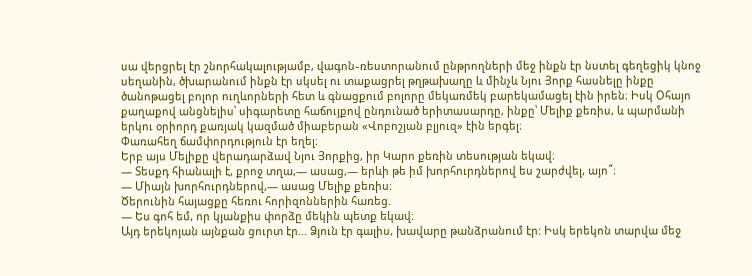սա վերցրել էր շնորհակալությամբ, վագոն֊ռեստորանում ընթրողների մեջ ինքն էր նստել գեղեցիկ կնոջ սեղանին, ծխարանում ինքն էր սկսել ու տաքացրել թղթախաղը և մինչև Նյու Յորք հասնելը ինքը ծանոթացել բոլոր ուղևորների հետ և գնացքում բոլորը մեկառմեկ բարեկամացել էին իրեն։ Իսկ Օհայո քաղաքով անցնելիս՝ սիգարետը հաճույքով ընդունած երիտասարդը, ինքը՝ Մելիք քեռիս, և պարմանի երկու օրիորդ քառյակ կազմած միաբերան «Վոբոշյան բլյուզ» էին երգել։
Փառահեղ ճամփորդություն էր եղել։
Երբ այս Մելիքը վերադարձավ Նյու Յորքից, իր Կարո քեռին տեսության եկավ։
— Տեսքդ հիանալի է, քրոջ տղա,— ասաց,— երևի թե իմ խորհուրդներով ես շարժվել, այո՞։
— Միայն խորհուրդներով,— ասաց Մելիք քեռիս։
Ծերունին հայացքը հեռու հորիզոններին հառեց.
— Ես գոհ եմ, որ կյանքիս փորձը մեկին պետք եկավ։
Այդ երեկոյան այնքան ցուրտ էր… Ձյուն էր գալիս, խավարը թանձրանում էր: Իսկ երեկոն տարվա մեջ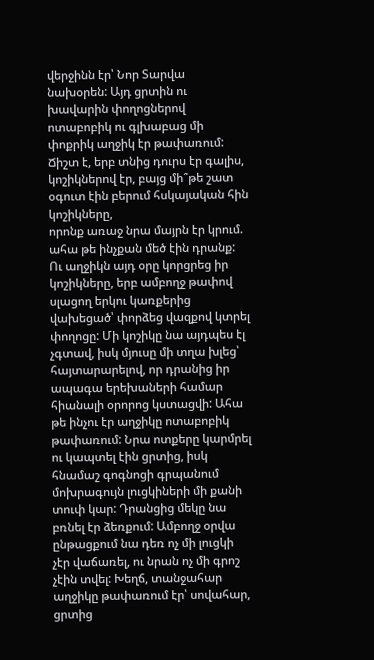վերջինն էր՝ Նոր Տարվա նախօրեն: Այդ ցրտին ու խավարին փողոցներով ոտաբոբիկ ու գլխաբաց մի փոքրիկ աղջիկ էր թափառում: Ճիշտ է, երբ տնից դուրս էր գալիս, կոշիկներով էր, բայց մի՞թե շատ օգուտ էին բերում հսկայական հին կոշիկները,
որոնք առաջ նրա մայրն էր կրում. ահա թե ինչքան մեծ էին դրանք: Ու աղջիկն այդ օրը կորցրեց իր կոշիկները, երբ ամբողջ թափով սլացող երկու կառքերից վախեցած՝ փորձեց վազքով կտրել փողոցը: Մի կոշիկը նա այդպես էլ չգտավ, իսկ մյուսը մի տղա խլեց՝ հայտարարելով, որ դրանից իր ապագա երեխաների համար հիանալի օրորոց կստացվի: Ահա թե ինչու էր աղջիկը ոտաբոբիկ թափառում: Նրա ոտքերը կարմրել ու կապտել էին ցրտից, իսկ հնամաշ գոգնոցի գրպանում մոխրագույն լուցկիների մի քանի տուփ կար: Դրանցից մեկը նա բռնել էր ձեռքում: Ամբողջ օրվա ընթացքում նա դեռ ոչ մի լուցկի չէր վաճառել, ու նրան ոչ մի գրոշ չէին տվել: Խեղճ, տանջահար աղջիկը թափառում էր՝ սովահար, ցրտից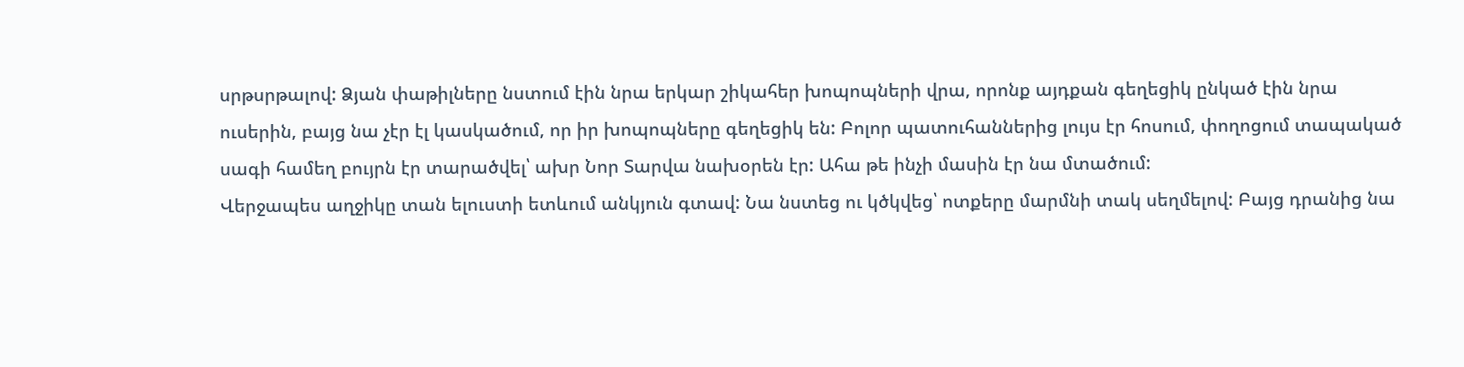սրթսրթալով: Ձյան փաթիլները նստում էին նրա երկար շիկահեր խոպոպների վրա, որոնք այդքան գեղեցիկ ընկած էին նրա ուսերին, բայց նա չէր էլ կասկածում, որ իր խոպոպները գեղեցիկ են: Բոլոր պատուհաններից լույս էր հոսում, փողոցում տապակած սագի համեղ բույրն էր տարածվել՝ ախր Նոր Տարվա նախօրեն էր: Ահա թե ինչի մասին էր նա մտածում:
Վերջապես աղջիկը տան ելուստի ետևում անկյուն գտավ: Նա նստեց ու կծկվեց՝ ոտքերը մարմնի տակ սեղմելով: Բայց դրանից նա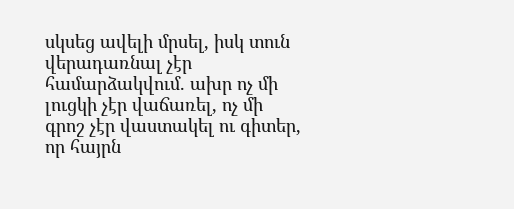սկսեց ավելի մրսել, իսկ տուն վերադառնալ չէր համարձակվում. ախր ոչ մի լուցկի չէր վաճառել, ոչ մի գրոշ չէր վաստակել ու գիտեր, որ հայրն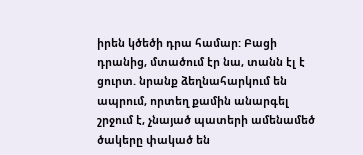իրեն կծեծի դրա համար: Բացի դրանից, մտածում էր նա, տանն էլ է ցուրտ. նրանք ձեղնահարկում են ապրում, որտեղ քամին անարգել շրջում է, չնայած պատերի ամենամեծ ծակերը փակած են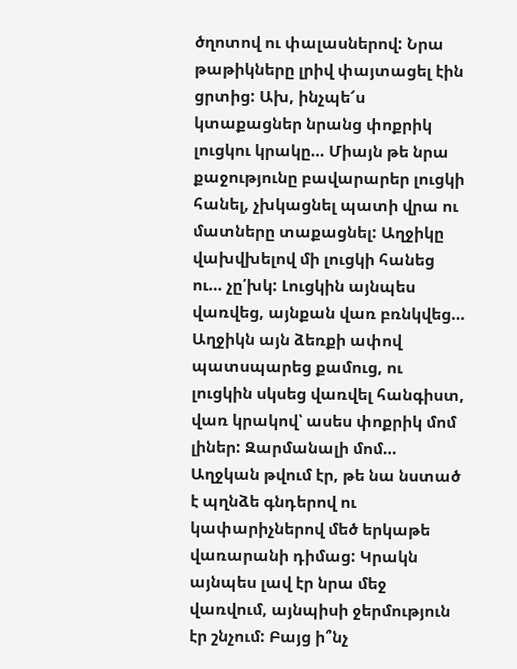ծղոտով ու փալասներով: Նրա թաթիկները լրիվ փայտացել էին ցրտից: Ախ, ինչպե՜ս կտաքացներ նրանց փոքրիկ լուցկու կրակը… Միայն թե նրա քաջությունը բավարարեր լուցկի հանել, չխկացնել պատի վրա ու մատները տաքացնել: Աղջիկը վախվխելով մի լուցկի հանեց ու… չը՛խկ: Լուցկին այնպես վառվեց, այնքան վառ բռնկվեց… Աղջիկն այն ձեռքի ափով պատսպարեց քամուց, ու լուցկին սկսեց վառվել հանգիստ, վառ կրակով՝ ասես փոքրիկ մոմ լիներ: Զարմանալի մոմ… Աղջկան թվում էր, թե նա նստած է պղնձե գնդերով ու կափարիչներով մեծ երկաթե վառարանի դիմաց: Կրակն այնպես լավ էր նրա մեջ վառվում, այնպիսի ջերմություն էր շնչում: Բայց ի՞նչ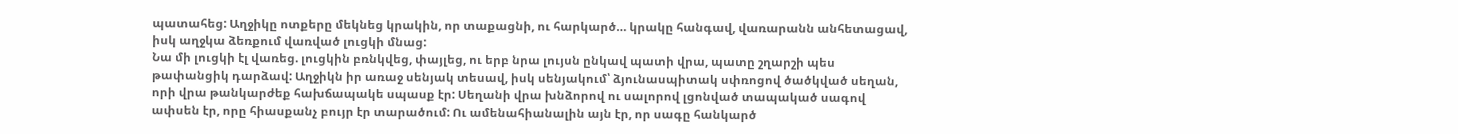պատահեց: Աղջիկը ոտքերը մեկնեց կրակին, որ տաքացնի, ու հարկարծ… կրակը հանգավ, վառարանն անհետացավ, իսկ աղջկա ձեռքում վառված լուցկի մնաց:
Նա մի լուցկի էլ վառեց. լուցկին բռնկվեց, փայլեց, ու երբ նրա լույսն ընկավ պատի վրա, պատը շղարշի պես թափանցիկ դարձավ: Աղջիկն իր առաջ սենյակ տեսավ, իսկ սենյակում՝ ձյունասպիտակ սփռոցով ծածկված սեղան, որի վրա թանկարժեք հախճապակե սպասք էր: Սեղանի վրա խնձորով ու սալորով լցոնված տապակած սագով ափսեն էր, որը հիասքանչ բույր էր տարածում: Ու ամենահիանալին այն էր, որ սագը հանկարծ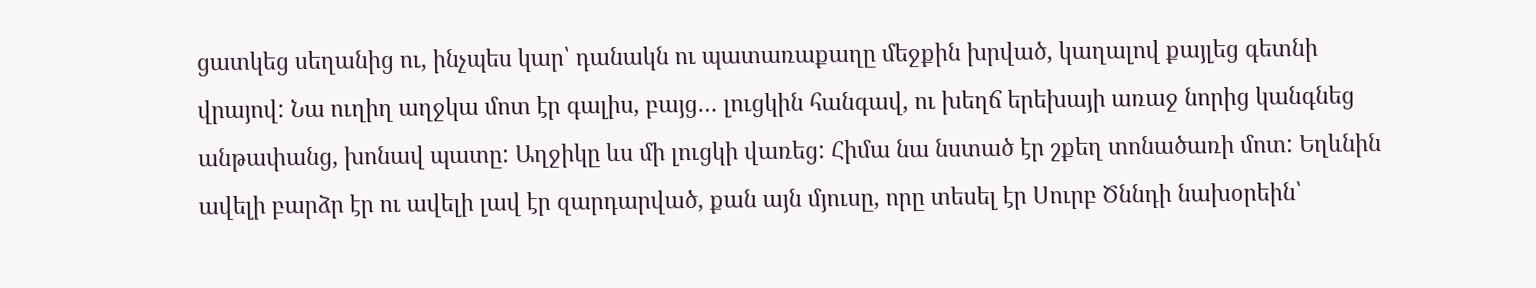ցատկեց սեղանից ու, ինչպես կար՝ դանակն ու պատառաքաղը մեջքին խրված, կաղալով քայլեց գետնի վրայով: Նա ուղիղ աղջկա մոտ էր գալիս, բայց… լուցկին հանգավ, ու խեղճ երեխայի առաջ նորից կանգնեց անթափանց, խոնավ պատը: Աղջիկը ևս մի լուցկի վառեց: Հիմա նա նստած էր շքեղ տոնածառի մոտ: Եղևնին ավելի բարձր էր ու ավելի լավ էր զարդարված, քան այն մյուսը, որը տեսել էր Սուրբ Ծննդի նախօրեին՝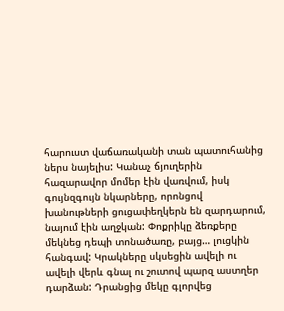հարուստ վաճառականի տան պատուհանից ներս նայելիս: Կանաչ ճյուղերին հազարավոր մոմեր էին վառվում, իսկ գույնզգույն նկարները, որոնցով խանութների ցուցափեղկերն են զարդարում, նայում էին աղջկան: Փոքրիկը ձեռքերը մեկնեց դեպի տոնածառը, բայց… լուցկին հանգավ: Կրակները սկսեցին ավելի ու ավելի վերև գնալ ու շուտով պարզ աստղեր դարձան: Դրանցից մեկը գլորվեց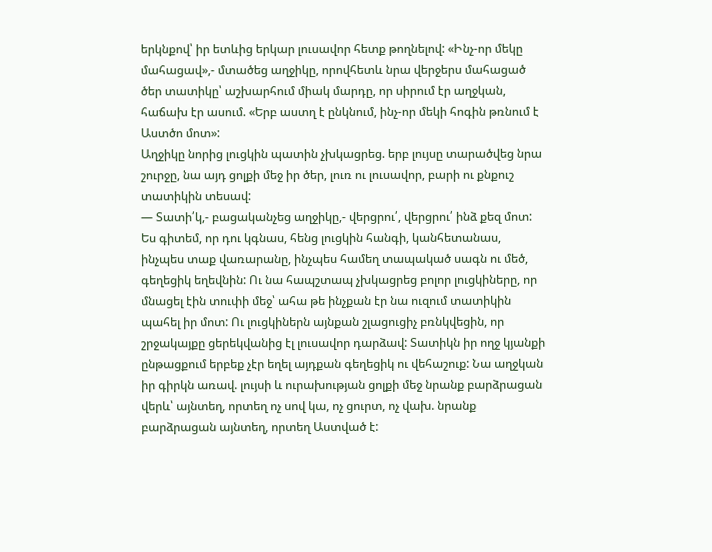երկնքով՝ իր ետևից երկար լուսավոր հետք թողնելով: «Ինչ-որ մեկը մահացավ»,- մտածեց աղջիկը, որովհետև նրա վերջերս մահացած ծեր տատիկը՝ աշխարհում միակ մարդը, որ սիրում էր աղջկան, հաճախ էր ասում. «Երբ աստղ է ընկնում, ինչ-որ մեկի հոգին թռնում է Աստծո մոտ»:
Աղջիկը նորից լուցկին պատին չխկացրեց. երբ լույսը տարածվեց նրա շուրջը, նա այդ ցոլքի մեջ իր ծեր, լուռ ու լուսավոր, բարի ու քնքուշ տատիկին տեսավ:
— Տատի՛կ,- բացականչեց աղջիկը,- վերցրու՛, վերցրու՛ ինձ քեզ մոտ: Ես գիտեմ, որ դու կգնաս, հենց լուցկին հանգի, կանհետանաս, ինչպես տաք վառարանը, ինչպես համեղ տապակած սագն ու մեծ, գեղեցիկ եղեվնին: Ու նա հապշտապ չխկացրեց բոլոր լուցկիները, որ մնացել էին տուփի մեջ՝ ահա թե ինչքան էր նա ուզում տատիկին պահել իր մոտ: Ու լուցկիներն այնքան շլացուցիչ բռնկվեցին, որ շրջակայքը ցերեկվանից էլ լուսավոր դարձավ: Տատիկն իր ողջ կյանքի ընթացքում երբեք չէր եղել այդքան գեղեցիկ ու վեհաշուք: Նա աղջկան իր գիրկն առավ. լույսի և ուրախության ցոլքի մեջ նրանք բարձրացան վերև՝ այնտեղ, որտեղ ոչ սով կա, ոչ ցուրտ, ոչ վախ. նրանք բարձրացան այնտեղ, որտեղ Աստված է: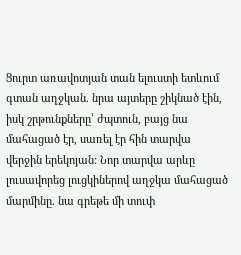Ցուրտ առավոտյան տան ելուստի ետևում գտան աղջկան. նրա այտերը շիկնած էին, իսկ շրթունքները՝ ժպտուն, բայց նա մահացած էր, սառել էր հին տարվա վերջին երեկոյան: Նոր տարվա արևը լուսավորեց լուցկիներով աղջկա մահացած մարմինը. նա գրեթե մի տուփ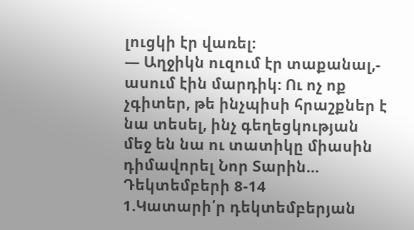լուցկի էր վառել:
— Աղջիկն ուզում էր տաքանալ,- ասում էին մարդիկ: Ու ոչ ոք չգիտեր, թե ինչպիսի հրաշքներ է նա տեսել, ինչ գեղեցկության մեջ են նա ու տատիկը միասին դիմավորել Նոր Տարին…
Դեկտեմբերի 8-14
1.Կատարի՛ր դեկտեմբերյան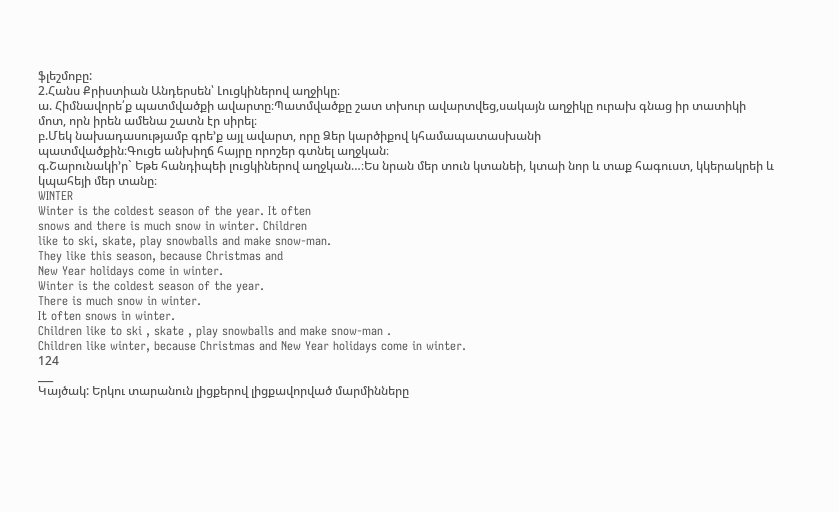ֆլեշմոբը:
2.Հանս Քրիստիան Անդերսեն՝ Լուցկիներով աղջիկը։
ա. Հիմնավորե՛ք պատմվածքի ավարտը։Պատմվածքը շատ տխուր ավարտվեց,սակայն աղջիկը ուրախ գնաց իր տատիկի մոտ, որն իրեն ամենա շատն էր սիրել։
բ.Մեկ նախադասությամբ գրե’ք այլ ավարտ, որը Ձեր կարծիքով կհամապատասխանի
պատմվածքին։Գուցե անխիղճ հայրը որոշեր գտնել աղջկան։
գ.Շարունակի’ր` Եթե հանդիպեի լուցկիներով աղջկան…։Ես նրան մեր տուն կտանեի, կտաի նոր և տաք հագուստ, կկերակրեի և կպահեյի մեր տանը։
WINTER
Winter is the coldest season of the year. It often
snows and there is much snow in winter. Children
like to ski, skate, play snowballs and make snow-man.
They like this season, because Christmas and
New Year holidays come in winter.
Winter is the coldest season of the year.
There is much snow in winter.
It often snows in winter.
Children like to ski , skate , play snowballs and make snow-man .
Children like winter, because Christmas and New Year holidays come in winter.
124
___
Կայծակ: Երկու տարանուն լիցքերով լիցքավորված մարմինները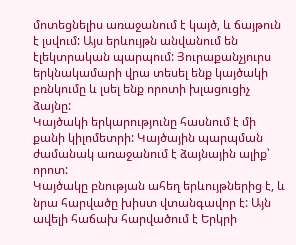մոտեցնելիս առաջանում է կայծ, և ճայթուն է լսվում: Այս երևույթն անվանում են էլեկտրական պարպում: Յուրաքանչյուրս երկնակամարի վրա տեսել ենք կայծակի բռնկումը և լսել ենք որոտի խլացուցիչ ձայնը:
Կայծակի երկարությունը հասնում է մի քանի կիլոմետրի: Կայծային պարպման ժամանակ առաջանում է ձայնային ալիք՝ որոտ:
Կայծակը բնության ահեղ երևույթներից է, և նրա հարվածը խիստ վտանգավոր է: Այն ավելի հաճախ հարվածում է Երկրի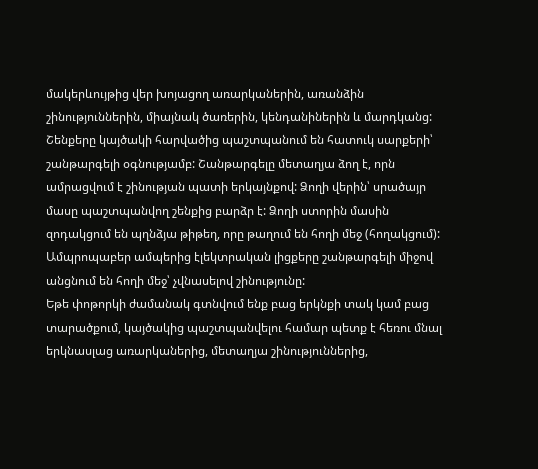մակերևույթից վեր խոյացող առարկաներին, առանձին շինություններին, միայնակ ծառերին, կենդանիներին և մարդկանց:
Շենքերը կայծակի հարվածից պաշտպանում են հատուկ սարքերի՝ շանթարգելի օգնությամբ: Շանթարգելը մետաղյա ձող է, որն ամրացվում է շինության պատի երկայնքով: Ձողի վերին՝ սրածայր մասը պաշտպանվող շենքից բարձր է: Ձողի ստորին մասին զոդակցում են պղնձյա թիթեղ, որը թաղում են հողի մեջ (հողակցում): Ամպրոպաբեր ամպերից էլեկտրական լիցքերը շանթարգելի միջով անցնում են հողի մեջ՝ չվնասելով շինությունը:
Եթե փոթորկի ժամանակ գտնվում ենք բաց երկնքի տակ կամ բաց տարածքում, կայծակից պաշտպանվելու համար պետք է հեռու մնալ երկնասլաց առարկաներից, մետաղյա շինություններից,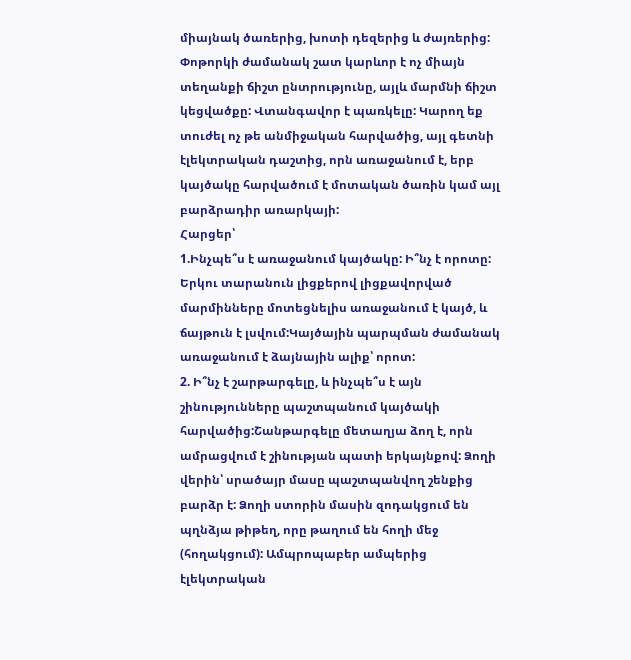միայնակ ծառերից, խոտի դեզերից և ժայռերից:
Փոթորկի ժամանակ շատ կարևոր է ոչ միայն տեղանքի ճիշտ ընտրությունը, այլև մարմնի ճիշտ կեցվածքը: Վտանգավոր է պառկելը: Կարող եք տուժել ոչ թե անմիջական հարվածից, այլ գետնի էլեկտրական դաշտից, որն առաջանում է, երբ կայծակը հարվածում է մոտական ծառին կամ այլ բարձրադիր առարկայի:
Հարցեր՝
1.Ինչպե՞ս է առաջանում կայծակը: Ի՞նչ է որոտը: Երկու տարանուն լիցքերով լիցքավորված մարմինները մոտեցնելիս առաջանում է կայծ, և ճայթուն է լսվում:Կայծային պարպման ժամանակ առաջանում է ձայնային ալիք՝ որոտ:
2. Ի՞նչ է շարթարգելը, և ինչպե՞ս է այն շինությունները պաշտպանում կայծակի հարվածից:Շանթարգելը մետաղյա ձող է, որն ամրացվում է շինության պատի երկայնքով: Ձողի վերին՝ սրածայր մասը պաշտպանվող շենքից բարձր է: Ձողի ստորին մասին զոդակցում են պղնձյա թիթեղ, որը թաղում են հողի մեջ (հողակցում): Ամպրոպաբեր ամպերից էլեկտրական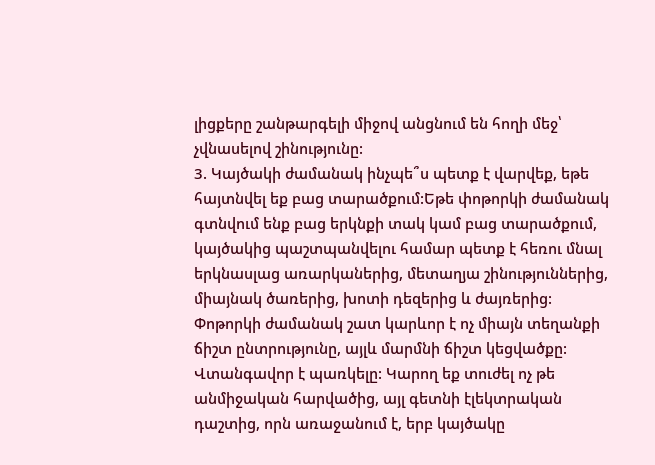լիցքերը շանթարգելի միջով անցնում են հողի մեջ՝ չվնասելով շինությունը:
3. Կայծակի ժամանակ ինչպե՞ս պետք է վարվեք, եթե հայտնվել եք բաց տարածքում:Եթե փոթորկի ժամանակ գտնվում ենք բաց երկնքի տակ կամ բաց տարածքում, կայծակից պաշտպանվելու համար պետք է հեռու մնալ երկնասլաց առարկաներից, մետաղյա շինություններից, միայնակ ծառերից, խոտի դեզերից և ժայռերից:
Փոթորկի ժամանակ շատ կարևոր է ոչ միայն տեղանքի ճիշտ ընտրությունը, այլև մարմնի ճիշտ կեցվածքը: Վտանգավոր է պառկելը: Կարող եք տուժել ոչ թե անմիջական հարվածից, այլ գետնի էլեկտրական դաշտից, որն առաջանում է, երբ կայծակը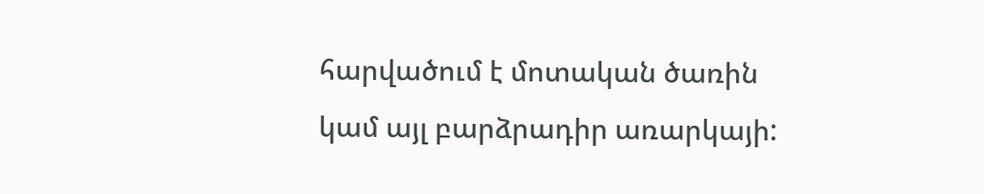հարվածում է մոտական ծառին կամ այլ բարձրադիր առարկայի: